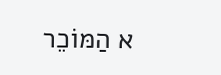א הַמּוֹכֵר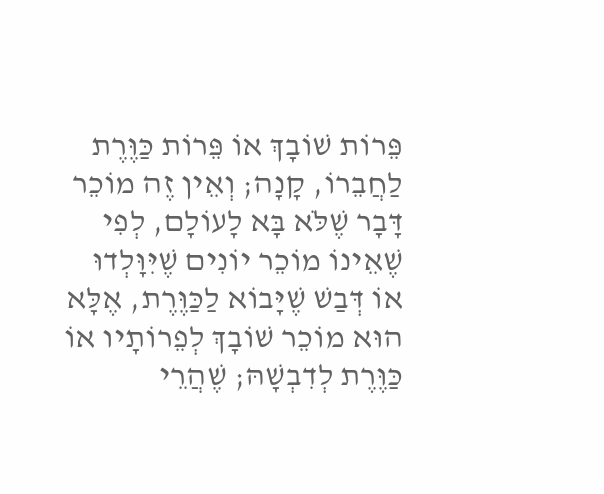פֵּרוֹת שׁוֹבָךְ אוֹ פֵּרוֹת כַּוֶּרֶת לַחֲבֵרוֹ, קָנָה; וְאֵין זֶה מוֹכֵר דָּבָר שֶׁלֹּא בָּא לָעוֹלָם, לְפִי שֶׁאֵינוֹ מוֹכֵר יוֹנִים שֶׁיִּוָּלְדוּ אוֹ דְּבַשׁ שֶׁיָּבוֹא לַכַּוֶּרֶת, אֶלָּא הוּא מוֹכֵר שׁוֹבָךְ לְפֵרוֹתָיו אוֹ כַּוֶּרֶת לְדִבְשָׁהּ; שֶׁהֲרֵי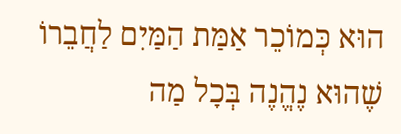הוּא כְּמוֹכֵר אַמַּת הַמַּיִם לַחֲבֵרוֹ שֶׁהוּא נֶהֱנֶה בְּכָל מַה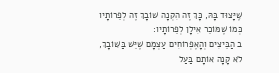שֶּׁיָּצוּד בָּהּ, כָּךְ זֶה הִקְנָה שׁוֹבָךְ זֶה לְפֵרוֹתָיו כְּמוֹ שֶׁמּוֹכֵר אִילָן לְפֵרוֹתָיו:
ב הַבֵּיצִים וְהָאֶפְרוֹחִים עַצְמָם שֶׁיֵּשׁ בַּשּׁוֹבָךְ, לֹא קָנָה אוֹתָם בַּעַל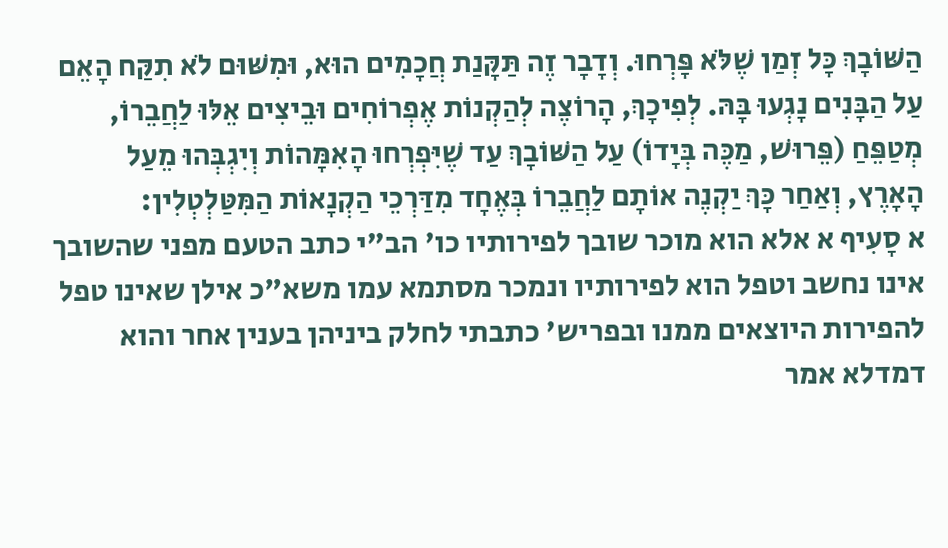הַשּׁוֹבָךְ כָּל זְמַן שֶׁלֹּא פָּרְחוּ. וְדָבָר זֶה תַּקָּנַת חֲכָמִים הוּא, וּמִשּׁוּם לֹא תִקַּח הָאֵם עַל הַבָּנִים נָגְעוּ בָּהּ. לְפִיכָךְ, הָרוֹצֶה לְהַקְנוֹת אֶפְרוֹחִים וּבֵיצִים אֵלּוּ לַחֲבֵרוֹ, מְטַפֵּחַ (פֵּרוּשׁ, מַכֶּה בְּיָדוֹ) עַל הַשּׁוֹבָךְ עַד שֶׁיִּפְרְחוּ הָאִמָּהוֹת וְיִגְבְּהוּ מֵעַל הָאָרֶץ, וְאַחַר כָּךְ יַקְנֶה אוֹתָם לַחֲבֵרוֹ בְּאֶחָד מִדַּרְכֵי הַקְנָאוֹת הַמִּטַּלְטְלִין:
א סָעִיף א אלא הוא מוכר שובך לפירותיו כו' הב"י כתב הטעם מפני שהשובך אינו נחשב וטפל הוא לפירותיו ונמכר מסתמא עמו משא"כ אילן שאינו טפל להפירות היוצאים ממנו ובפריש' כתבתי לחלק ביניהן בענין אחר והוא דמדלא אמר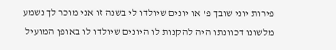פירות יוני שובך פ' או יונים שיולדו לי בשנה זו אני מוכר לך נשמע מלשונו דכוונתו היה להקנות לו היונים שיולדו לו באופן המועיל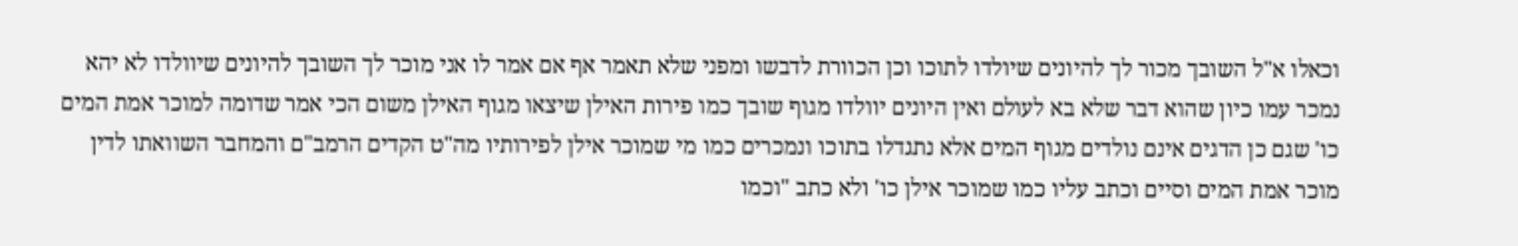וכאלו א"ל השובך מכור לך להיונים שיולדו לתוכו וכן הכוורת לדבשו ומפני שלא תאמר אף אם אמר לו אני מוכר לך השובך להיונים שיוולדו לא יהא נמכר עמו כיון שהוא דבר שלא בא לעולם ואין היונים יוולדו מגוף שובך כמו פירות האילן שיצאו מגוף האילן משום הכי אמר שדומה למוכר אמת המים כו' שגם כן הדגים אינם נולדים מגוף המים אלא נתגדלו בתוכו ונמכרים כמו מי שמוכר אילן לפירותיו מה"ט הקדים הרמב"ם והמחבר השוואתו לדין מוכר אמת המים וסיים וכתב עליו כמו שמוכר אילן כו' ולא כתב "וכמו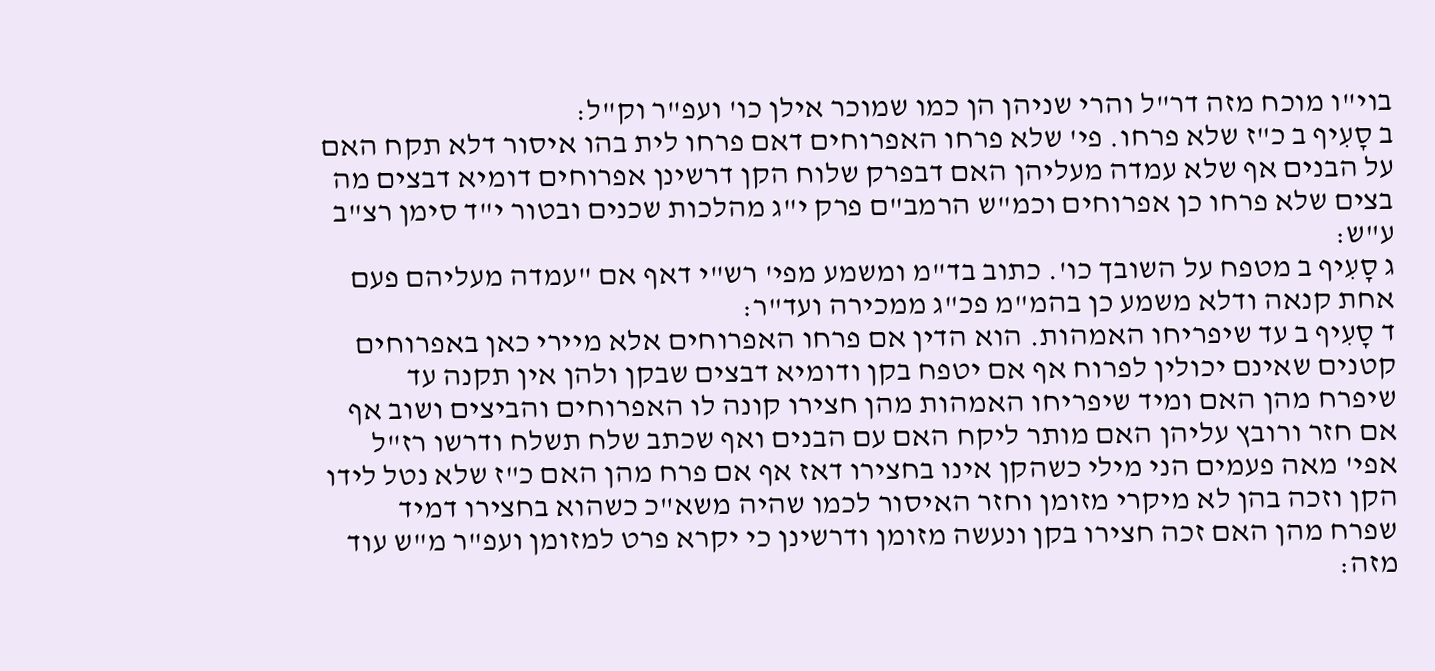בוי"ו מוכח מזה דר"ל והרי שניהן הן כמו שמוכר אילן כו' ועפ"ר וק"ל:
ב סָעִיף ב כ"ז שלא פרחו. פי' שלא פרחו האפרוחים דאם פרחו לית בהו איסור דלא תקח האם על הבנים אף שלא עמדה מעליהן האם דבפרק שלוח הקן דרשינן אפרוחים דומיא דבצים מה בצים שלא פרחו כן אפרוחים וכמ"ש הרמב"ם פרק י"ג מהלכות שכנים ובטור י"ד סימן רצ"ב ע"ש:
ג סָעִיף ב מטפח על השובך כו'. כתוב בד"מ ומשמע מפי' רש"י דאף אם "עמדה מעליהם פעם אחת קנאה ודלא משמע כן בהמ"מ פכ"ג ממכירה ועד"ר:
ד סָעִיף ב עד שיפריחו האמהות. הוא הדין אם פרחו האפרוחים אלא מיירי כאן באפרוחים קטנים שאינם יכולין לפרוח אף אם יטפח בקן ודומיא דבצים שבקן ולהן אין תקנה עד שיפרח מהן האם ומיד שיפריחו האמהות מהן חצירו קונה לו האפרוחים והביצים ושוב אף אם חזר ורובץ עליהן האם מותר ליקח האם עם הבנים ואף שכתב שלח תשלח ודרשו רז"ל אפי' מאה פעמים הני מילי כשהקן אינו בחצירו דאז אף אם פרח מהן האם כ"ז שלא נטל לידו הקן וזכה בהן לא מיקרי מזומן וחזר האיסור לכמו שהיה משא"כ כשהוא בחצירו דמיד שפרח מהן האם זכה חצירו בקן ונעשה מזומן ודרשינן כי יקרא פרט למזומן ועפ"ר מ"ש עוד מזה: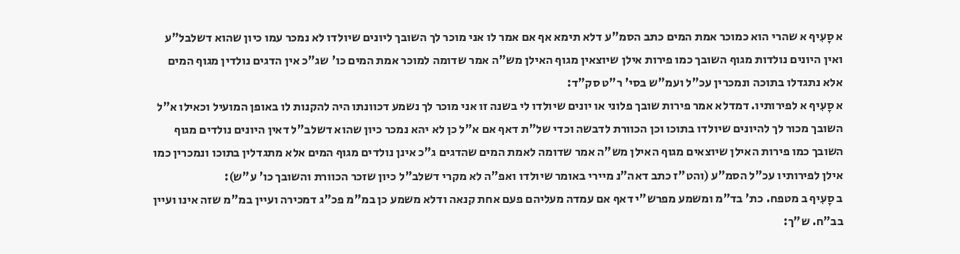א סָעִיף א שהרי הוא כמוכר אמת המים כתב הסמ"ע דלא תימא אף אם אמר לו אני מוכר לך השובך ליונים שיולדו לא נמכר עמו כיון שהוא דשלבל"ע ואין היונים נולדות מגוף השובך כמו פירות אילן שיוצאין מגוף האילן מש"ה אמר שדומה למוכר אמת המים כו' שג"כ אין הדגים נולדין מגוף המים אלא נתגדלו בתוכה ונמכרין עכ"ל ועמ"ש בסי' ר"ט סק"ד:
א סָעִיף א לפירותיו. דמדלא אמר פירות שובך פלוני או יונים שיולדו לי בשנה זו אני מוכר לך נשמע דכוונתו היה להקנות לו באופן המועיל וכאילו א"ל השובך מכור לך להיונים שיולדו בתוכו וכן הכוורת לדבשה וכדי של"ת דאף אם א"ל כן לא יהא נמכר כיון שהוא דשלב"ל דאין היונים נולדים מגוף השובך כמו פירות האילן שיוצאים מגוף האילן מש"ה אמר שדומה לאמת המים שהדגים ג"כ אינן נולדים מגוף המים אלא מתגדלין בתוכו ונמכרין כמו אילן לפירותיו עכ"ל הסמ"ע (והט"ז כתב דאה"נ מיירי באומר שיולדו ואפ"ה לא מקרי דשלב"ל כיון שזכר הכוורת והשובך כו' ע"ש):
ב סָעִיף ב מטפח. כת' בד"מ ומשמע מפרש"י דאף אם עמדה מעליהם פעם אחת קנאה ודלא משמע כן במ"מ פכ"ג דמכירה ועיין במ"מ שזה אינו ועיין בב"ח. ש"ך: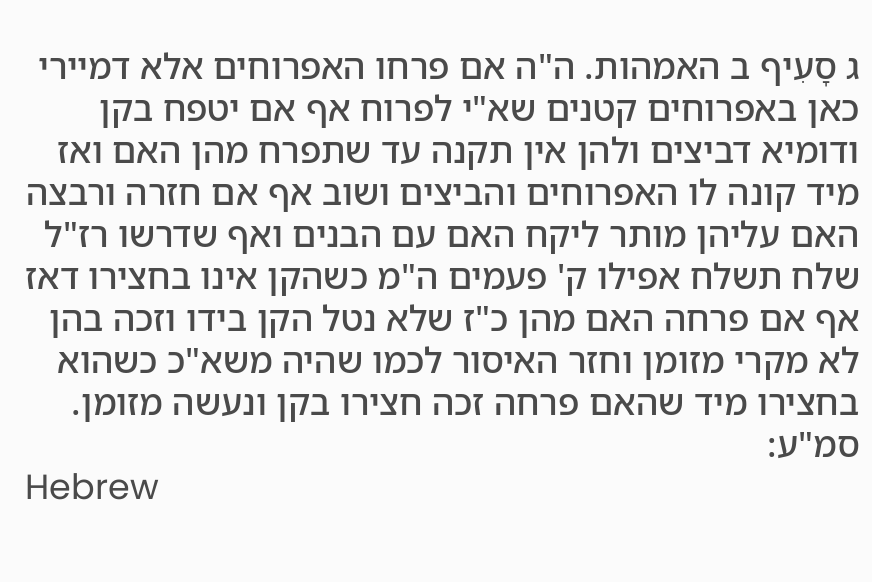ג סָעִיף ב האמהות. ה"ה אם פרחו האפרוחים אלא דמיירי כאן באפרוחים קטנים שא"י לפרוח אף אם יטפח בקן ודומיא דביצים ולהן אין תקנה עד שתפרח מהן האם ואז מיד קונה לו האפרוחים והביצים ושוב אף אם חזרה ורבצה האם עליהן מותר ליקח האם עם הבנים ואף שדרשו רז"ל שלח תשלח אפילו ק' פעמים ה"מ כשהקן אינו בחצירו דאז אף אם פרחה האם מהן כ"ז שלא נטל הקן בידו וזכה בהן לא מקרי מזומן וחזר האיסור לכמו שהיה משא"כ כשהוא בחצירו מיד שהאם פרחה זכה חצירו בקן ונעשה מזומן. סמ"ע:
Hebrew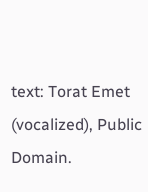text: Torat Emet (vocalized), Public Domain.